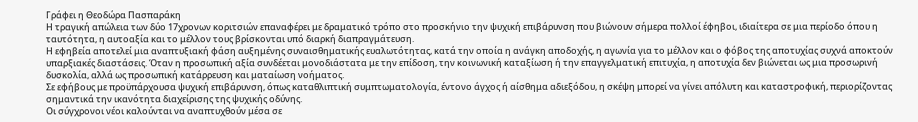Γράφει η Θεοδώρα Πασπαράκη
Η τραγική απώλεια των δύο 17χρονων κοριτσιών επαναφέρει με δραματικό τρόπο στο προσκήνιο την ψυχική επιβάρυνση που βιώνουν σήμερα πολλοί έφηβοι, ιδιαίτερα σε μια περίοδο όπου η ταυτότητα, η αυτοαξία και το μέλλον τους βρίσκονται υπό διαρκή διαπραγμάτευση.
Η εφηβεία αποτελεί μια αναπτυξιακή φάση αυξημένης συναισθηματικής ευαλωτότητας, κατά την οποία η ανάγκη αποδοχής, η αγωνία για το μέλλον και ο φόβος της αποτυχίας συχνά αποκτούν υπαρξιακές διαστάσεις. Όταν η προσωπική αξία συνδέεται μονοδιάστατα με την επίδοση, την κοινωνική καταξίωση ή την επαγγελματική επιτυχία, η αποτυχία δεν βιώνεται ως μια προσωρινή δυσκολία, αλλά ως προσωπική κατάρρευση και ματαίωση νοήματος.
Σε εφήβους με προϋπάρχουσα ψυχική επιβάρυνση, όπως καταθλιπτική συμπτωματολογία, έντονο άγχος ή αίσθημα αδιεξόδου, η σκέψη μπορεί να γίνει απόλυτη και καταστροφική, περιορίζοντας σημαντικά την ικανότητα διαχείρισης της ψυχικής οδύνης.
Οι σύγχρονοι νέοι καλούνται να αναπτυχθούν μέσα σε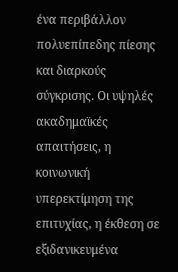ένα περιβάλλον πολυεπίπεδης πίεσης και διαρκούς σύγκρισης. Οι υψηλές ακαδημαϊκές απαιτήσεις, η κοινωνική υπερεκτίμηση της επιτυχίας, η έκθεση σε εξιδανικευμένα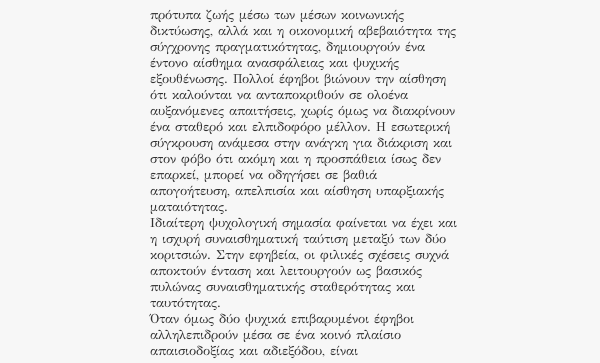πρότυπα ζωής μέσω των μέσων κοινωνικής δικτύωσης, αλλά και η οικονομική αβεβαιότητα της σύγχρονης πραγματικότητας, δημιουργούν ένα έντονο αίσθημα ανασφάλειας και ψυχικής εξουθένωσης. Πολλοί έφηβοι βιώνουν την αίσθηση ότι καλούνται να ανταποκριθούν σε ολοένα αυξανόμενες απαιτήσεις, χωρίς όμως να διακρίνουν ένα σταθερό και ελπιδοφόρο μέλλον. Η εσωτερική σύγκρουση ανάμεσα στην ανάγκη για διάκριση και στον φόβο ότι ακόμη και η προσπάθεια ίσως δεν επαρκεί, μπορεί να οδηγήσει σε βαθιά απογοήτευση, απελπισία και αίσθηση υπαρξιακής ματαιότητας.
Ιδιαίτερη ψυχολογική σημασία φαίνεται να έχει και η ισχυρή συναισθηματική ταύτιση μεταξύ των δύο κοριτσιών. Στην εφηβεία, οι φιλικές σχέσεις συχνά αποκτούν ένταση και λειτουργούν ως βασικός πυλώνας συναισθηματικής σταθερότητας και ταυτότητας.
Όταν όμως δύο ψυχικά επιβαρυμένοι έφηβοι αλληλεπιδρούν μέσα σε ένα κοινό πλαίσιο απαισιοδοξίας και αδιεξόδου, είναι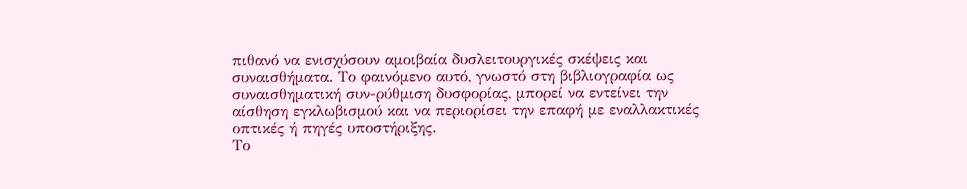πιθανό να ενισχύσουν αμοιβαία δυσλειτουργικές σκέψεις και συναισθήματα. Το φαινόμενο αυτό, γνωστό στη βιβλιογραφία ως συναισθηματική συν-ρύθμιση δυσφορίας, μπορεί να εντείνει την αίσθηση εγκλωβισμού και να περιορίσει την επαφή με εναλλακτικές οπτικές ή πηγές υποστήριξης.
Το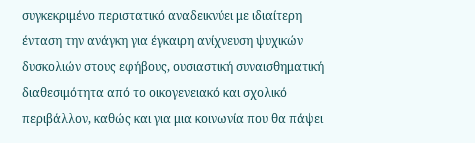συγκεκριμένο περιστατικό αναδεικνύει με ιδιαίτερη ένταση την ανάγκη για έγκαιρη ανίχνευση ψυχικών δυσκολιών στους εφήβους, ουσιαστική συναισθηματική διαθεσιμότητα από το οικογενειακό και σχολικό περιβάλλον, καθώς και για μια κοινωνία που θα πάψει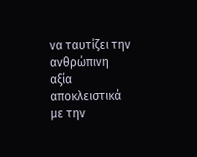να ταυτίζει την ανθρώπινη αξία αποκλειστικά με την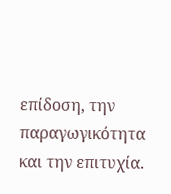επίδοση, την παραγωγικότητα και την επιτυχία.